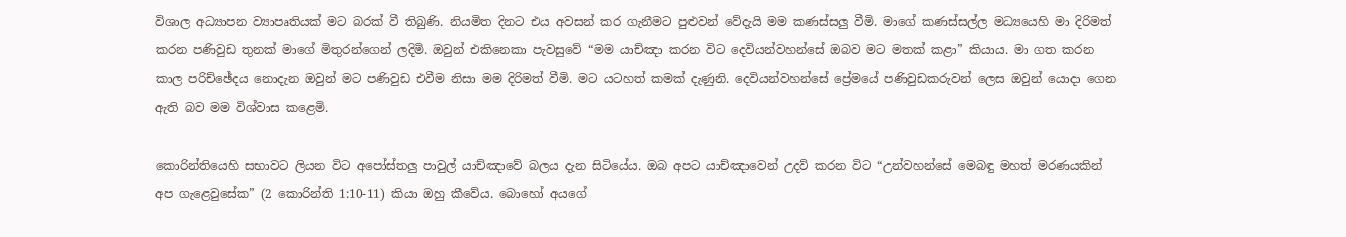විශාල අධ්‍යාපන ව්‍යාපෘතියක් මට බරක් වී තිබුණි. නියමිත දිනට එය අවසන් කර ගැනීමට පුළුවන් වේදැයි මම කණස්සලු වීමි. මාගේ කණස්සල්ල මධ්‍යයෙහි මා දිරිමත් කරන පණිවුඩ තුනක් මාගේ මිතුරන්ගෙන් ලදිමි. ඔවුන් එකිනෙකා පැවසුවේ “මම යාච්ඤා කරන විට දෙවියන්වහන්සේ ඔබව මට මතක් කළා” කියාය. මා ගත කරන කාල පරිච්ඡේදය නොදැන ඔවුන් මට පණිවුඩ එවීම නිසා මම දිරිමත් වීමි. මට යටහත් කමක් දැණුනි. දෙවියන්වහන්සේ ප්‍රේමයේ පණිවුඩකරුවන් ලෙස ඔවුන් යොදා ගෙන ඇති බව මම විශ්වාස කළෙමි.

කොරින්තියෙහි සභාවට ලියන විට අපෝස්තලු පාවුල් යාච්ඤාවේ බලය දැන සිටියේය. ඔබ අපට යාච්ඤාවෙන් උදව් කරන විට “උන්වහන්සේ මෙබඳු මහත් මරණයකින් අප ගැළෙවුසේක” (2 කොරින්ති 1:10-11) කියා ඔහු කීවේය. බොහෝ අයගේ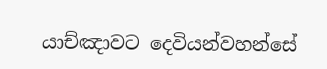යාච්ඤාවට දෙවියන්වහන්සේ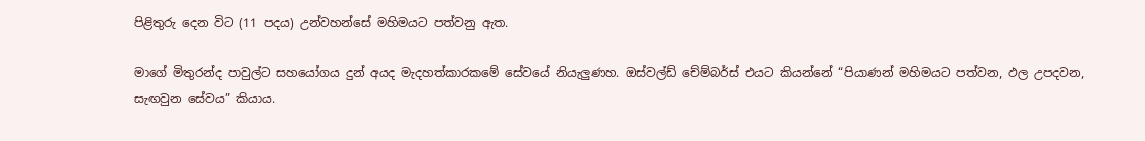පිළිතුරු දෙන විට (11 පදය) උන්වහන්සේ මහිමයට පත්වනු ඇත.

මාගේ මිතුරන්ද පාවුල්ට සහයෝගය දුන් අයද මැදහත්කාරකමේ සේවයේ නියැලුණහ. ඔස්වල්ඩ් චේම්බර්ස් එයට කියන්නේ “පියාණන් මහිමයට පත්වන, ඵල උපදවන, සැඟවුන සේවය” කියාය.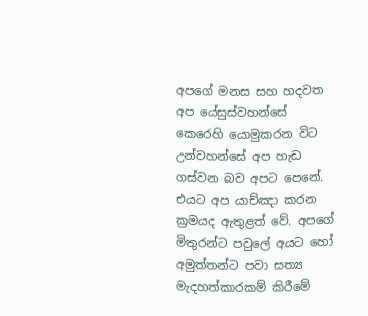අපගේ මනස සහ හදවත අප යේසුස්වහන්සේ කෙරෙහි යොමුකරන විට උන්වහන්සේ අප හැඩ ගස්වන බව අපට පෙනේ. එයට අප යාච්ඤා කරන ක්‍රමයද ඇතුළත් වේ. අපගේ මිතුරන්ට පවුලේ අයට හෝ අමුත්තන්ට පවා සත්‍ය මැදහත්කාරකම් කිරීමේ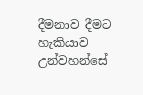දීමනාව දීමට හැකියාව උන්වහන්සේ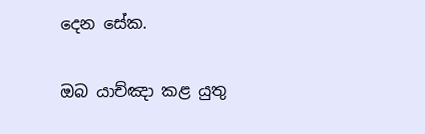දෙන සේක.

ඔබ යාච්ඤා කළ යුතු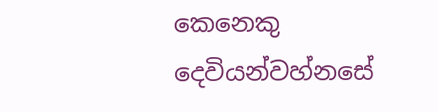කෙනෙකු දෙවියන්වහ්නසේ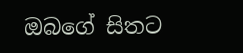ඔබගේ සිතට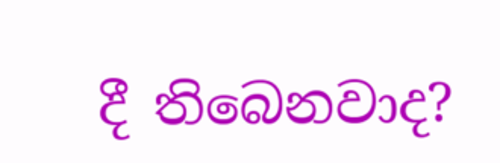දී තිබෙනවාද?